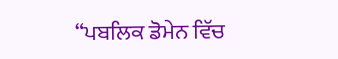“ਪਬਲਿਕ ਡੋਮੇਨ ਵਿੱਚ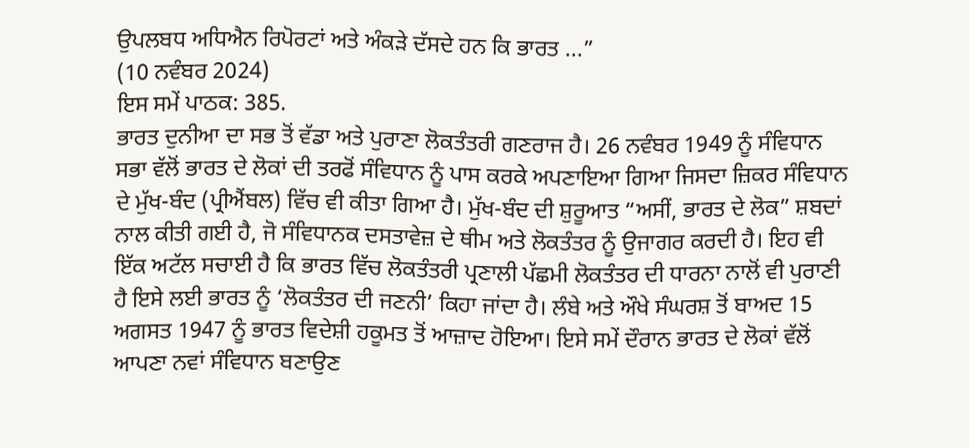ਉਪਲਬਧ ਅਧਿਐਨ ਰਿਪੋਰਟਾਂ ਅਤੇ ਅੰਕੜੇ ਦੱਸਦੇ ਹਨ ਕਿ ਭਾਰਤ ...”
(10 ਨਵੰਬਰ 2024)
ਇਸ ਸਮੇਂ ਪਾਠਕ: 385.
ਭਾਰਤ ਦੁਨੀਆ ਦਾ ਸਭ ਤੋਂ ਵੱਡਾ ਅਤੇ ਪੁਰਾਣਾ ਲੋਕਤੰਤਰੀ ਗਣਰਾਜ ਹੈ। 26 ਨਵੰਬਰ 1949 ਨੂੰ ਸੰਵਿਧਾਨ ਸਭਾ ਵੱਲੋਂ ਭਾਰਤ ਦੇ ਲੋਕਾਂ ਦੀ ਤਰਫੋਂ ਸੰਵਿਧਾਨ ਨੂੰ ਪਾਸ ਕਰਕੇ ਅਪਣਾਇਆ ਗਿਆ ਜਿਸਦਾ ਜ਼ਿਕਰ ਸੰਵਿਧਾਨ ਦੇ ਮੁੱਖ-ਬੰਦ (ਪ੍ਰੀਐਂਬਲ) ਵਿੱਚ ਵੀ ਕੀਤਾ ਗਿਆ ਹੈ। ਮੁੱਖ-ਬੰਦ ਦੀ ਸ਼ੁਰੂਆਤ “ਅਸੀਂ, ਭਾਰਤ ਦੇ ਲੋਕ” ਸ਼ਬਦਾਂ ਨਾਲ ਕੀਤੀ ਗਈ ਹੈ, ਜੋ ਸੰਵਿਧਾਨਕ ਦਸਤਾਵੇਜ਼ ਦੇ ਥੀਮ ਅਤੇ ਲੋਕਤੰਤਰ ਨੂੰ ਉਜਾਗਰ ਕਰਦੀ ਹੈ। ਇਹ ਵੀ ਇੱਕ ਅਟੱਲ ਸਚਾਈ ਹੈ ਕਿ ਭਾਰਤ ਵਿੱਚ ਲੋਕਤੰਤਰੀ ਪ੍ਰਣਾਲੀ ਪੱਛਮੀ ਲੋਕਤੰਤਰ ਦੀ ਧਾਰਨਾ ਨਾਲੋਂ ਵੀ ਪੁਰਾਣੀ ਹੈ ਇਸੇ ਲਈ ਭਾਰਤ ਨੂੰ ‘ਲੋਕਤੰਤਰ ਦੀ ਜਣਨੀ’ ਕਿਹਾ ਜਾਂਦਾ ਹੈ। ਲੰਬੇ ਅਤੇ ਔਖੇ ਸੰਘਰਸ਼ ਤੋਂ ਬਾਅਦ 15 ਅਗਸਤ 1947 ਨੂੰ ਭਾਰਤ ਵਿਦੇਸ਼ੀ ਹਕੂਮਤ ਤੋਂ ਆਜ਼ਾਦ ਹੋਇਆ। ਇਸੇ ਸਮੇਂ ਦੌਰਾਨ ਭਾਰਤ ਦੇ ਲੋਕਾਂ ਵੱਲੋਂ ਆਪਣਾ ਨਵਾਂ ਸੰਵਿਧਾਨ ਬਣਾਉਣ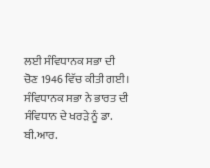ਲਈ ਸੰਵਿਧਾਨਕ ਸਭਾ ਦੀ ਚੋਣ 1946 ਵਿੱਚ ਕੀਤੀ ਗਈ। ਸੰਵਿਧਾਨਕ ਸਭਾ ਨੇ ਭਾਰਤ ਦੀ ਸੰਵਿਧਾਨ ਦੇ ਖਰੜੇ ਨੂੰ ਡਾ. ਬੀ.ਆਰ.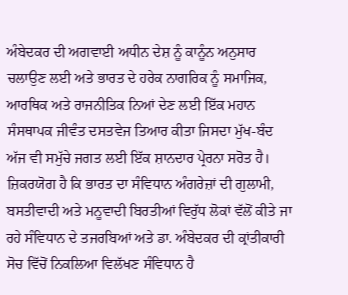ਅੰਬੇਦਕਰ ਦੀ ਅਗਵਾਈ ਅਧੀਨ ਦੇਸ਼ ਨੂੰ ਕਾਨੂੰਨ ਅਨੁਸਾਰ ਚਲਾਉਣ ਲਈ ਅਤੇ ਭਾਰਤ ਦੇ ਹਰੇਕ ਨਾਗਰਿਕ ਨੂੰ ਸਮਾਜਿਕ, ਆਰਥਿਕ ਅਤੇ ਰਾਜਨੀਤਿਕ ਨਿਆਂ ਦੇਣ ਲਈ ਇੱਕ ਮਹਾਨ ਸੰਸਥਾਪਕ ਜੀਵੰਤ ਦਸਤਵੇਜ ਤਿਆਰ ਕੀਤਾ ਜਿਸਦਾ ਮੁੱਖ-ਬੰਦ ਅੱਜ ਵੀ ਸਮੁੱਚੇ ਜਗਤ ਲਈ ਇੱਕ ਸ਼ਾਨਦਾਰ ਪ੍ਰੇਰਨਾ ਸਰੋਤ ਹੈ।
ਜ਼ਿਕਰਯੋਗ ਹੈ ਕਿ ਭਾਰਤ ਦਾ ਸੰਵਿਧਾਨ ਅੰਗਰੇਜ਼ਾਂ ਦੀ ਗੁਲਾਮੀ, ਬਸਤੀਵਾਦੀ ਅਤੇ ਮਨੂਵਾਦੀ ਬਿਰਤੀਆਂ ਵਿਰੁੱਧ ਲੋਕਾਂ ਵੱਲੋਂ ਕੀਤੇ ਜਾ ਰਹੇ ਸੰਵਿਧਾਨ ਦੇ ਤਜਰਬਿਆਂ ਅਤੇ ਡਾ. ਅੰਬੇਦਕਰ ਦੀ ਕ੍ਰਾਂਤੀਕਾਰੀ ਸੋਚ ਵਿੱਚੋਂ ਨਿਕਲਿਆ ਵਿਲੱਖਣ ਸੰਵਿਧਾਨ ਹੈ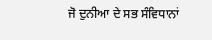ਜੋ ਦੁਨੀਆ ਦੇ ਸਭ ਸੰਵਿਧਾਨਾਂ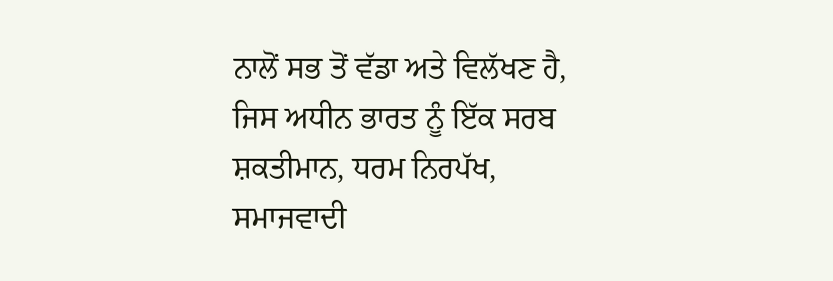ਨਾਲੋਂ ਸਭ ਤੋਂ ਵੱਡਾ ਅਤੇ ਵਿਲੱਖਣ ਹੈ, ਜਿਸ ਅਧੀਨ ਭਾਰਤ ਨੂੰ ਇੱਕ ਸਰਬ ਸ਼ਕਤੀਮਾਨ, ਧਰਮ ਨਿਰਪੱਖ, ਸਮਾਜਵਾਦੀ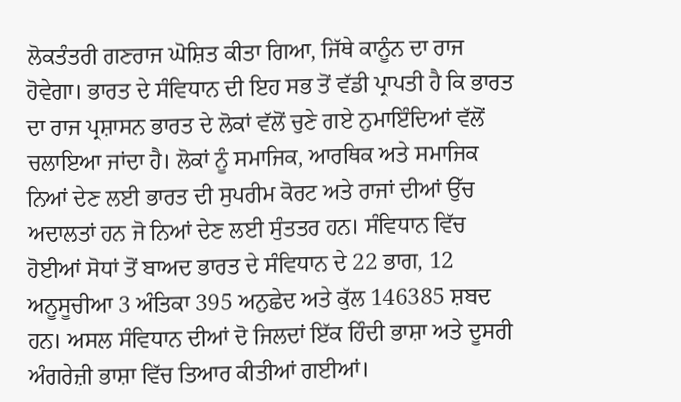ਲੋਕਤੰਤਰੀ ਗਣਰਾਜ ਘੋਸ਼ਿਤ ਕੀਤਾ ਗਿਆ, ਜਿੱਥੇ ਕਾਨੂੰਨ ਦਾ ਰਾਜ ਹੋਵੇਗਾ। ਭਾਰਤ ਦੇ ਸੰਵਿਧਾਨ ਦੀ ਇਹ ਸਭ ਤੋਂ ਵੱਡੀ ਪ੍ਰਾਪਤੀ ਹੈ ਕਿ ਭਾਰਤ ਦਾ ਰਾਜ ਪ੍ਰਸ਼ਾਸਨ ਭਾਰਤ ਦੇ ਲੋਕਾਂ ਵੱਲੋਂ ਚੁਣੇ ਗਏ ਨੁਮਾਇੰਦਿਆਂ ਵੱਲੋਂ ਚਲਾਇਆ ਜਾਂਦਾ ਹੈ। ਲੋਕਾਂ ਨੂੰ ਸਮਾਜਿਕ, ਆਰਥਿਕ ਅਤੇ ਸਮਾਜਿਕ ਨਿਆਂ ਦੇਣ ਲਈ ਭਾਰਤ ਦੀ ਸੁਪਰੀਮ ਕੋਰਟ ਅਤੇ ਰਾਜਾਂ ਦੀਆਂ ਉੱਚ ਅਦਾਲਤਾਂ ਹਨ ਜੋ ਨਿਆਂ ਦੇਣ ਲਈ ਸੁੰਤਤਰ ਹਨ। ਸੰਵਿਧਾਨ ਵਿੱਚ ਹੋਈਆਂ ਸੋਧਾਂ ਤੋਂ ਬਾਅਦ ਭਾਰਤ ਦੇ ਸੰਵਿਧਾਨ ਦੇ 22 ਭਾਗ, 12 ਅਨੂਸੂਚੀਆ 3 ਅੰਤਿਕਾ 395 ਅਨੁਛੇਦ ਅਤੇ ਕੁੱਲ 146385 ਸ਼ਬਦ ਹਨ। ਅਸਲ ਸੰਵਿਧਾਨ ਦੀਆਂ ਦੋ ਜਿਲਦਾਂ ਇੱਕ ਹਿੰਦੀ ਭਾਸ਼ਾ ਅਤੇ ਦੂਸਰੀ ਅੰਗਰੇਜ਼ੀ ਭਾਸ਼ਾ ਵਿੱਚ ਤਿਆਰ ਕੀਤੀਆਂ ਗਈਆਂ।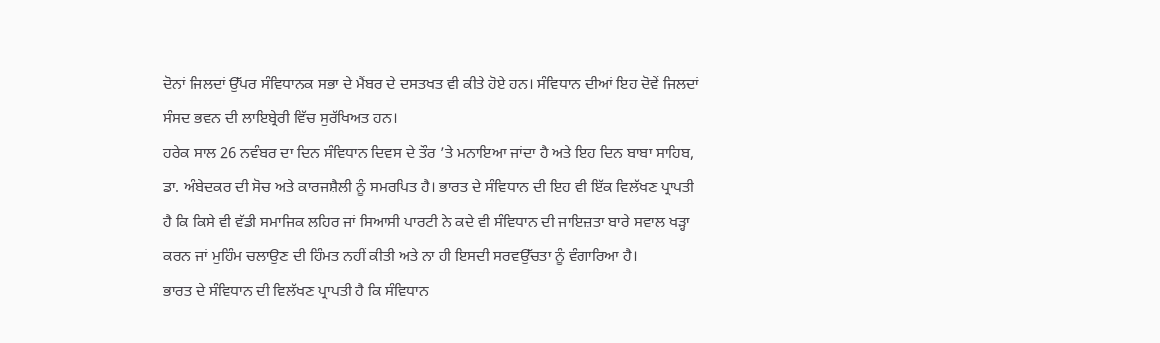ਦੋਨਾਂ ਜਿਲਦਾਂ ਉੱਪਰ ਸੰਵਿਧਾਨਕ ਸਭਾ ਦੇ ਮੈਂਬਰ ਦੇ ਦਸਤਖਤ ਵੀ ਕੀਤੇ ਹੋਏ ਹਨ। ਸੰਵਿਧਾਨ ਦੀਆਂ ਇਹ ਦੋਵੇਂ ਜਿਲਦਾਂ ਸੰਸਦ ਭਵਨ ਦੀ ਲਾਇਬ੍ਰੇਰੀ ਵਿੱਚ ਸੁਰੱਖਿਅਤ ਹਨ।
ਹਰੇਕ ਸਾਲ 26 ਨਵੰਬਰ ਦਾ ਦਿਨ ਸੰਵਿਧਾਨ ਦਿਵਸ ਦੇ ਤੌਰ ’ਤੇ ਮਨਾਇਆ ਜਾਂਦਾ ਹੈ ਅਤੇ ਇਹ ਦਿਨ ਬਾਬਾ ਸਾਹਿਬ, ਡਾ. ਅੰਬੇਦਕਰ ਦੀ ਸੋਚ ਅਤੇ ਕਾਰਜਸ਼ੈਲੀ ਨੂੰ ਸਮਰਪਿਤ ਹੈ। ਭਾਰਤ ਦੇ ਸੰਵਿਧਾਨ ਦੀ ਇਹ ਵੀ ਇੱਕ ਵਿਲੱਖਣ ਪ੍ਰਾਪਤੀ ਹੈ ਕਿ ਕਿਸੇ ਵੀ ਵੱਡੀ ਸਮਾਜਿਕ ਲਹਿਰ ਜਾਂ ਸਿਆਸੀ ਪਾਰਟੀ ਨੇ ਕਦੇ ਵੀ ਸੰਵਿਧਾਨ ਦੀ ਜਾਇਜ਼ਤਾ ਬਾਰੇ ਸਵਾਲ ਖੜ੍ਹਾ ਕਰਨ ਜਾਂ ਮੁਹਿੰਮ ਚਲਾਉਣ ਦੀ ਹਿੰਮਤ ਨਹੀਂ ਕੀਤੀ ਅਤੇ ਨਾ ਹੀ ਇਸਦੀ ਸਰਵਉੱਚਤਾ ਨੂੰ ਵੰਗਾਰਿਆ ਹੈ।
ਭਾਰਤ ਦੇ ਸੰਵਿਧਾਨ ਦੀ ਵਿਲੱਖਣ ਪ੍ਰਾਪਤੀ ਹੈ ਕਿ ਸੰਵਿਧਾਨ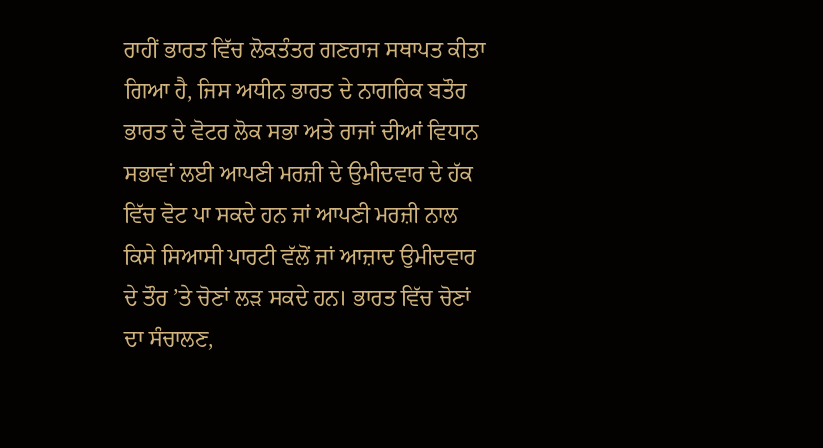ਰਾਹੀਂ ਭਾਰਤ ਵਿੱਚ ਲੋਕਤੰਤਰ ਗਣਰਾਜ ਸਥਾਪਤ ਕੀਤਾ ਗਿਆ ਹੈ, ਜਿਸ ਅਧੀਨ ਭਾਰਤ ਦੇ ਨਾਗਰਿਕ ਬਤੌਰ ਭਾਰਤ ਦੇ ਵੋਟਰ ਲੋਕ ਸਭਾ ਅਤੇ ਰਾਜਾਂ ਦੀਆਂ ਵਿਧਾਨ ਸਭਾਵਾਂ ਲਈ ਆਪਣੀ ਮਰਜ਼ੀ ਦੇ ਉਮੀਦਵਾਰ ਦੇ ਹੱਕ ਵਿੱਚ ਵੋਟ ਪਾ ਸਕਦੇ ਹਨ ਜਾਂ ਆਪਣੀ ਮਰਜ਼ੀ ਨਾਲ ਕਿਸੇ ਸਿਆਸੀ ਪਾਰਟੀ ਵੱਲੋਂ ਜਾਂ ਆਜ਼ਾਦ ਉਮੀਦਵਾਰ ਦੇ ਤੌਰ ’ਤੇ ਚੋਣਾਂ ਲੜ ਸਕਦੇ ਹਨ। ਭਾਰਤ ਵਿੱਚ ਚੋਣਾਂ ਦਾ ਸੰਚਾਲਣ,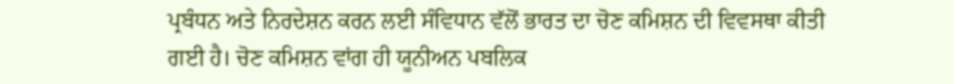ਪ੍ਰਬੰਧਨ ਅਤੇ ਨਿਰਦੇਸ਼ਨ ਕਰਨ ਲਈ ਸੰਵਿਧਾਨ ਵੱਲੋਂ ਭਾਰਤ ਦਾ ਚੋਣ ਕਮਿਸ਼ਨ ਦੀ ਵਿਵਸਥਾ ਕੀਤੀ ਗਈ ਹੈ। ਚੋਣ ਕਮਿਸ਼ਨ ਵਾਂਗ ਹੀ ਯੂਨੀਅਨ ਪਬਲਿਕ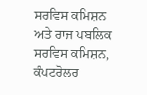ਸਰਵਿਸ ਕਮਿਸ਼ਨ ਅਤੇ ਰਾਜ ਪਬਲਿਕ ਸਰਵਿਸ ਕਮਿਸ਼ਨ, ਕੰਪਟਰੋਲਰ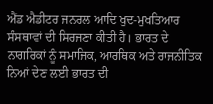ਐਂਡ ਐਡੀਟਰ ਜਨਰਲ ਆਦਿ ਖੁਦ-ਮੁਖਤਿਆਰ ਸੰਸਥਾਵਾਂ ਦੀ ਸਿਰਜਣਾ ਕੀਤੀ ਹੈ। ਭਾਰਤ ਦੇ ਨਾਗਰਿਕਾਂ ਨੂੰ ਸਮਾਜਿਕ, ਆਰਥਿਕ ਅਤੇ ਰਾਜਨੀਤਿਕ ਨਿਆਂ ਦੇਣ ਲਈ ਭਾਰਤ ਦੀ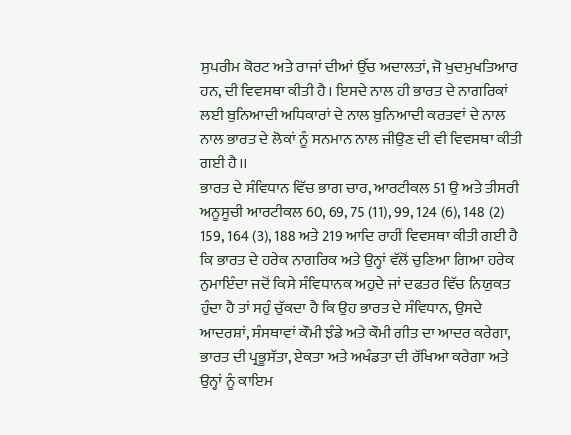ਸੁਪਰੀਮ ਕੋਰਟ ਅਤੇ ਰਾਜਾਂ ਦੀਆਂ ਉੱਚ ਅਦਾਲਤਾਂ, ਜੋ ਖੁਦਮੁਖਤਿਆਰ ਹਨ, ਦੀ ਵਿਵਸਥਾ ਕੀਤੀ ਹੈ। ਇਸਦੇ ਨਾਲ ਹੀ ਭਾਰਤ ਦੇ ਨਾਗਰਿਕਾਂ ਲਈ ਬੁਨਿਆਦੀ ਅਧਿਕਾਰਾਂ ਦੇ ਨਾਲ ਬੁਨਿਆਦੀ ਕਰਤਵਾਂ ਦੇ ਨਾਲ ਨਾਲ ਭਾਰਤ ਦੇ ਲੋਕਾਂ ਨੂੰ ਸਨਮਾਨ ਨਾਲ ਜੀਉਣ ਦੀ ਵੀ ਵਿਵਸਥਾ ਕੀਤੀ ਗਈ ਹੈ।।
ਭਾਰਤ ਦੇ ਸੰਵਿਧਾਨ ਵਿੱਚ ਭਾਗ ਚਾਰ, ਆਰਟੀਕਲ 51 ਉ ਅਤੇ ਤੀਸਰੀ ਅਨੂਸੂਚੀ ਆਰਟੀਕਲ 60, 69, 75 (11), 99, 124 (6), 148 (2) 159, 164 (3), 188 ਅਤੇ 219 ਆਦਿ ਰਾਹੀਂ ਵਿਵਸਥਾ ਕੀਤੀ ਗਈ ਹੈ ਕਿ ਭਾਰਤ ਦੇ ਹਰੇਕ ਨਾਗਰਿਕ ਅਤੇ ਉਨ੍ਹਾਂ ਵੱਲੋਂ ਚੁਣਿਆ ਗਿਆ ਹਰੇਕ ਨੁਮਾਇੰਦਾ ਜਦੋਂ ਕਿਸੇ ਸੰਵਿਧਾਨਕ ਅਹੁਦੇ ਜਾਂ ਦਫਤਰ ਵਿੱਚ ਨਿਯੁਕਤ ਹੁੰਦਾ ਹੈ ਤਾਂ ਸਹੁੰ ਚੁੱਕਦਾ ਹੈ ਕਿ ਉਹ ਭਾਰਤ ਦੇ ਸੰਵਿਧਾਨ, ਉਸਦੇ ਆਦਰਸ਼ਾਂ, ਸੰਸਥਾਵਾਂ ਕੌਮੀ ਝੰਡੇ ਅਤੇ ਕੌਮੀ ਗੀਤ ਦਾ ਆਦਰ ਕਰੇਗਾ, ਭਾਰਤ ਦੀ ਪ੍ਰਭੂਸੱਤਾ, ਏਕਤਾ ਅਤੇ ਅਖੰਡਤਾ ਦੀ ਰੱਖਿਆ ਕਰੇਗਾ ਅਤੇ ਉਨ੍ਹਾਂ ਨੂੰ ਕਾਇਮ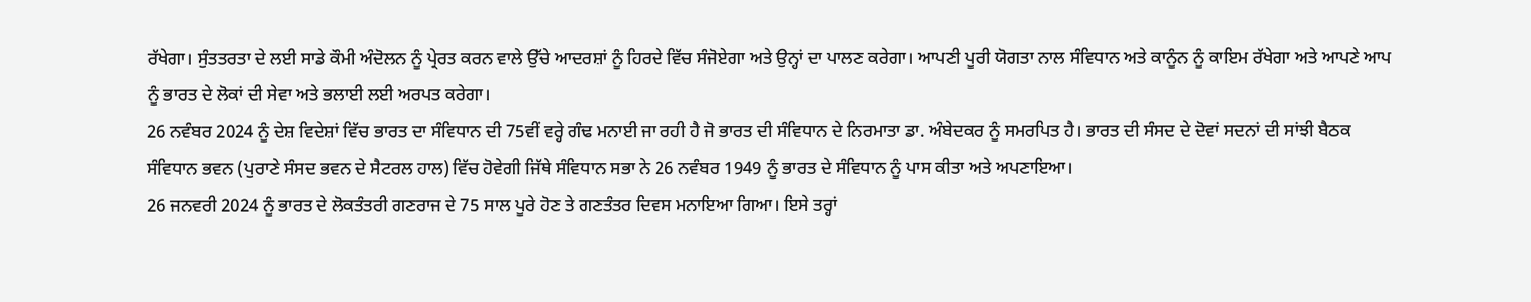ਰੱਖੇਗਾ। ਸੁੰਤਤਰਤਾ ਦੇ ਲਈ ਸਾਡੇ ਕੌਮੀ ਅੰਦੋਲਨ ਨੂੰ ਪ੍ਰੇਰਤ ਕਰਨ ਵਾਲੇ ਉੱਚੇ ਆਦਰਸ਼ਾਂ ਨੂੰ ਹਿਰਦੇ ਵਿੱਚ ਸੰਜੋਏਗਾ ਅਤੇ ਉਨ੍ਹਾਂ ਦਾ ਪਾਲਣ ਕਰੇਗਾ। ਆਪਣੀ ਪੂਰੀ ਯੋਗਤਾ ਨਾਲ ਸੰਵਿਧਾਨ ਅਤੇ ਕਾਨੂੰਨ ਨੂੰ ਕਾਇਮ ਰੱਖੇਗਾ ਅਤੇ ਆਪਣੇ ਆਪ ਨੂੰ ਭਾਰਤ ਦੇ ਲੋਕਾਂ ਦੀ ਸੇਵਾ ਅਤੇ ਭਲਾਈ ਲਈ ਅਰਪਤ ਕਰੇਗਾ।
26 ਨਵੰਬਰ 2024 ਨੂੰ ਦੇਸ਼ ਵਿਦੇਸ਼ਾਂ ਵਿੱਚ ਭਾਰਤ ਦਾ ਸੰਵਿਧਾਨ ਦੀ 75ਵੀਂ ਵਰ੍ਹੇ ਗੰਢ ਮਨਾਈ ਜਾ ਰਹੀ ਹੈ ਜੋ ਭਾਰਤ ਦੀ ਸੰਵਿਧਾਨ ਦੇ ਨਿਰਮਾਤਾ ਡਾ. ਅੰਬੇਦਕਰ ਨੂੰ ਸਮਰਪਿਤ ਹੈ। ਭਾਰਤ ਦੀ ਸੰਸਦ ਦੇ ਦੋਵਾਂ ਸਦਨਾਂ ਦੀ ਸਾਂਝੀ ਬੈਠਕ ਸੰਵਿਧਾਨ ਭਵਨ (ਪੁਰਾਣੇ ਸੰਸਦ ਭਵਨ ਦੇ ਸੈਟਰਲ ਹਾਲ) ਵਿੱਚ ਹੋਵੇਗੀ ਜਿੱਥੇ ਸੰਵਿਧਾਨ ਸਭਾ ਨੇ 26 ਨਵੰਬਰ 1949 ਨੂੰ ਭਾਰਤ ਦੇ ਸੰਵਿਧਾਨ ਨੂੰ ਪਾਸ ਕੀਤਾ ਅਤੇ ਅਪਣਾਇਆ।
26 ਜਨਵਰੀ 2024 ਨੂੰ ਭਾਰਤ ਦੇ ਲੋਕਤੰਤਰੀ ਗਣਰਾਜ ਦੇ 75 ਸਾਲ ਪੂਰੇ ਹੋਣ ਤੇ ਗਣਤੰਤਰ ਦਿਵਸ ਮਨਾਇਆ ਗਿਆ। ਇਸੇ ਤਰ੍ਹਾਂ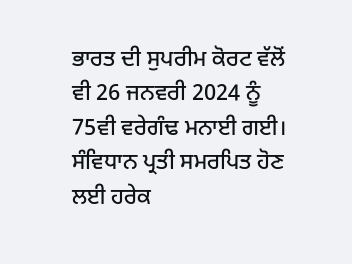ਭਾਰਤ ਦੀ ਸੁਪਰੀਮ ਕੋਰਟ ਵੱਲੋਂ ਵੀ 26 ਜਨਵਰੀ 2024 ਨੂੰ 75ਵੀ ਵਰੇਗੰਢ ਮਨਾਈ ਗਈ। ਸੰਵਿਧਾਨ ਪ੍ਰਤੀ ਸਮਰਪਿਤ ਹੋਣ ਲਈ ਹਰੇਕ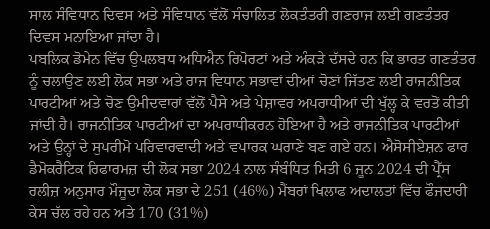ਸਾਲ ਸੰਵਿਧਾਨ ਦਿਵਸ ਅਤੇ ਸੰਵਿਧਾਨ ਵੱਲੋਂ ਸੰਚਾਲਿਤ ਲੋਕਤੰਤਰੀ ਗਣਰਾਜ ਲਈ ਗਣਤੰਤਰ ਦਿਵਸ ਮਨਾਇਆ ਜਾਂਦਾ ਹੈ।
ਪਬਲਿਕ ਡੋਮੇਨ ਵਿੱਚ ਉਪਲਬਧ ਅਧਿਐਨ ਰਿਪੋਰਟਾਂ ਅਤੇ ਅੰਕੜੇ ਦੱਸਦੇ ਹਨ ਕਿ ਭਾਰਤ ਗਣਤੰਤਰ ਨੂੰ ਚਲਾਉਣ ਲਈ ਲੋਕ ਸਭਾ ਅਤੇ ਰਾਜ ਵਿਧਾਨ ਸਭਾਵਾਂ ਦੀਆਂ ਚੋਣਾਂ ਜਿੱਤਣ ਲਈ ਰਾਜਨੀਤਿਕ ਪਾਰਟੀਆਂ ਅਤੇ ਚੋਣ ਉਮੀਦਵਾਰਾਂ ਵੱਲੋਂ ਪੈਸੇ ਅਤੇ ਪੇਸ਼ਾਵਰ ਅਪਰਾਧੀਆਂ ਦੀ ਖੁੱਲ੍ਹ ਕੇ ਵਰਤੋਂ ਕੀਤੀ ਜਾਂਦੀ ਹੈ। ਰਾਜਨੀਤਿਕ ਪਾਰਟੀਆਂ ਦਾ ਅਪਰਾਧੀਕਰਨ ਹੋਇਆ ਹੈ ਅਤੇ ਰਾਜਨੀਤਿਕ ਪਾਰਟੀਆਂ ਅਤੇ ਉਨ੍ਹਾਂ ਦੇ ਸੁਪਰੀਮੋ ਪਰਿਵਾਰਵਾਦੀ ਅਤੇ ਵਪਾਰਕ ਘਰਾਣੇ ਬਣ ਗਏ ਹਨ। ਐਸੋਸੀਏਸ਼ਨ ਫਾਰ ਡੈਮੋਕਰੈਟਿਕ ਰਿਫਾਰਮਜ਼ ਦੀ ਲੋਕ ਸਭਾ 2024 ਨਾਲ ਸੰਬੰਧਿਤ ਮਿਤੀ 6 ਜੂਨ 2024 ਦੀ ਪ੍ਰੈੱਸ ਰਲੀਜ਼ ਅਨੁਸਾਰ ਮੌਜੂਦਾ ਲੋਕ ਸਭਾ ਦੇ 251 (46%) ਮੈਂਬਰਾਂ ਖਿਲਾਫ ਅਦਾਲਤਾਂ ਵਿੱਚ ਫੌਜਦਾਰੀ ਕੇਸ ਚੱਲ ਰਹੇ ਹਨ ਅਤੇ 170 (31%)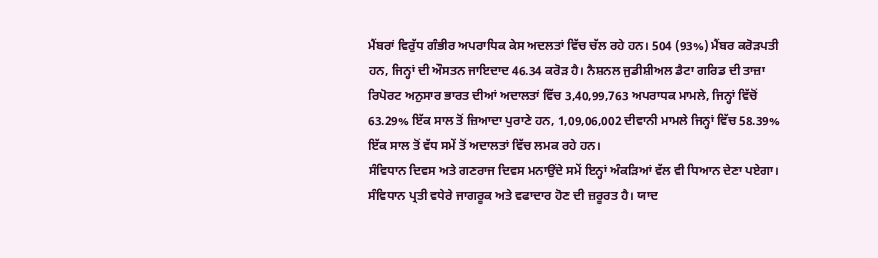ਮੈਂਬਰਾਂ ਵਿਰੁੱਧ ਗੰਭੀਰ ਅਪਰਾਧਿਕ ਕੇਸ ਅਦਲਤਾਂ ਵਿੱਚ ਚੱਲ ਰਹੇ ਹਨ। 504 (93%) ਮੈਂਬਰ ਕਰੋੜਪਤੀ ਹਨ, ਜਿਨ੍ਹਾਂ ਦੀ ਔਸਤਨ ਜਾਇਦਾਦ 46.34 ਕਰੋੜ ਹੈ। ਨੈਸ਼ਨਲ ਜੁਡੀਸ਼ੀਅਲ ਡੈਟਾ ਗਰਿਡ ਦੀ ਤਾਜ਼ਾ ਰਿਪੋਰਟ ਅਨੁਸਾਰ ਭਾਰਤ ਦੀਆਂ ਅਦਾਲਤਾਂ ਵਿੱਚ 3,40,99,763 ਅਪਰਾਧਕ ਮਾਮਲੇ, ਜਿਨ੍ਹਾਂ ਵਿੱਚੋਂ 63.29% ਇੱਕ ਸਾਲ ਤੋਂ ਜ਼ਿਆਦਾ ਪੁਰਾਣੇ ਹਨ, 1,09,06,002 ਦੀਵਾਨੀ ਮਾਮਲੇ ਜਿਨ੍ਹਾਂ ਵਿੱਚ 58.39% ਇੱਕ ਸਾਲ ਤੋਂ ਵੱਧ ਸਮੇਂ ਤੋਂ ਅਦਾਲਤਾਂ ਵਿੱਚ ਲਮਕ ਰਹੇ ਹਨ।
ਸੰਵਿਧਾਨ ਦਿਵਸ ਅਤੇ ਗਣਰਾਜ ਦਿਵਸ ਮਨਾਉਂਦੇ ਸਮੇਂ ਇਨ੍ਹਾਂ ਅੰਕੜਿਆਂ ਵੱਲ ਵੀ ਧਿਆਨ ਦੇਣਾ ਪਏਗਾ। ਸੰਵਿਧਾਨ ਪ੍ਰਤੀ ਵਧੇਰੇ ਜਾਗਰੂਕ ਅਤੇ ਵਫਾਦਾਰ ਹੋਣ ਦੀ ਜ਼ਰੂਰਤ ਹੈ। ਯਾਦ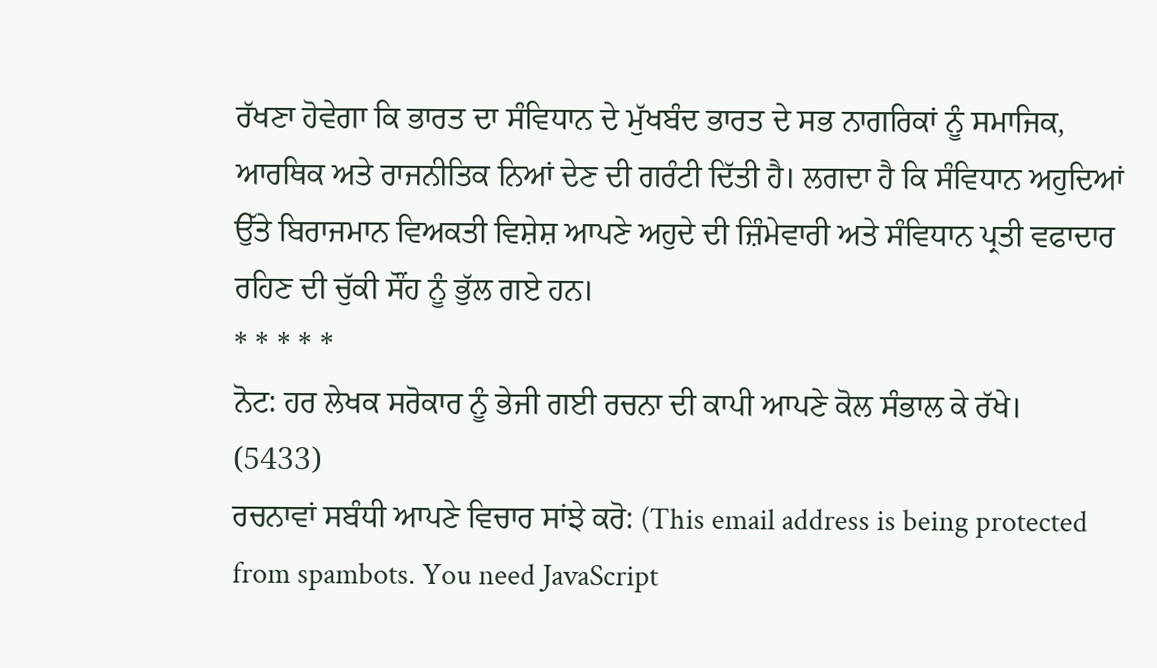ਰੱਖਣਾ ਹੋਵੇਗਾ ਕਿ ਭਾਰਤ ਦਾ ਸੰਵਿਧਾਨ ਦੇ ਮੁੱਖਬੰਦ ਭਾਰਤ ਦੇ ਸਭ ਨਾਗਰਿਕਾਂ ਨੂੰ ਸਮਾਜਿਕ, ਆਰਥਿਕ ਅਤੇ ਰਾਜਨੀਤਿਕ ਨਿਆਂ ਦੇਣ ਦੀ ਗਰੰਟੀ ਦਿੱਤੀ ਹੈ। ਲਗਦਾ ਹੈ ਕਿ ਸੰਵਿਧਾਨ ਅਹੁਦਿਆਂ ਉੱਤੇ ਬਿਰਾਜਮਾਨ ਵਿਅਕਤੀ ਵਿਸ਼ੇਸ਼ ਆਪਣੇ ਅਹੁਦੇ ਦੀ ਜ਼ਿੰਮੇਵਾਰੀ ਅਤੇ ਸੰਵਿਧਾਨ ਪ੍ਰਤੀ ਵਫਾਦਾਰ ਰਹਿਣ ਦੀ ਚੁੱਕੀ ਸੌਂਹ ਨੂੰ ਭੁੱਲ ਗਏ ਹਨ।
* * * * *
ਨੋਟ: ਹਰ ਲੇਖਕ ਸਰੋਕਾਰ ਨੂੰ ਭੇਜੀ ਗਈ ਰਚਨਾ ਦੀ ਕਾਪੀ ਆਪਣੇ ਕੋਲ ਸੰਭਾਲ ਕੇ ਰੱਖੇ।
(5433)
ਰਚਨਾਵਾਂ ਸਬੰਧੀ ਆਪਣੇ ਵਿਚਾਰ ਸਾਂਝੇ ਕਰੋ: (This email address is being protected from spambots. You need JavaScript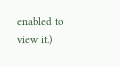enabled to view it.)